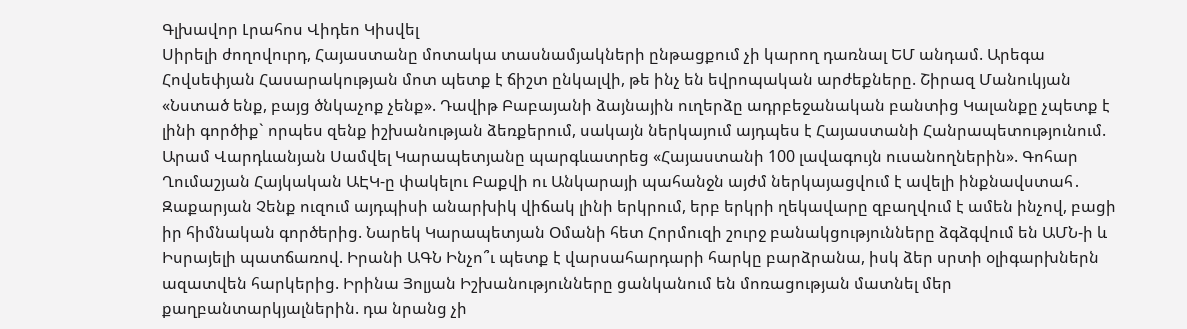Գլխավոր Լրահոս Վիդեո Կիսվել
Սիրելի ժողովուրդ, Հայաստանը մոտակա տասնամյակների ընթացքում չի կարող դառնալ ԵՄ անդամ. Արեգա Հովսեփյան Հասարակության մոտ պետք է ճիշտ ընկալվի, թե ինչ են եվրոպական արժեքները. Շիրազ Մանուկյան «Նստած ենք, բայց ծնկաչոք չենք». Դավիթ Բաբայանի ձայնային ուղերձը ադրբեջանական բանտից Կալանքը չպետք է լինի գործիք` որպես զենք իշխանության ձեռքերում, սակայն ներկայում այդպես է Հայաստանի Հանրապետությունում. Արամ Վարդևանյան Սամվել Կարապետյանը պարգևատրեց «Հայաստանի 100 լավագույն ուսանողներին». Գոհար Ղումաշյան Հայկական ԱԷԿ-ը փակելու Բաքվի ու Անկարայի պահանջն այժմ ներկայացվում է ավելի ինքնավստահ․ Զաքարյան Չենք ուզում այդպիսի անարխիկ վիճակ լինի երկրում, երբ երկրի ղեկավարը զբաղվում է ամեն ինչով, բացի իր հիմնական գործերից. Նարեկ Կարապետյան Օմանի հետ Հորմուզի շուրջ բանակցությունները ձգձգվում են ԱՄՆ-ի և Իսրայելի պատճառով. Իրանի ԱԳՆ Ինչո՞ւ պետք է վարսահարդարի հարկը բարձրանա, իսկ ձեր սրտի օլիգարխներն ազատվեն հարկերից. Իրինա Յոլյան Իշխանությունները ցանկանում են մոռացության մատնել մեր քաղբանտարկյալներին. դա նրանց չի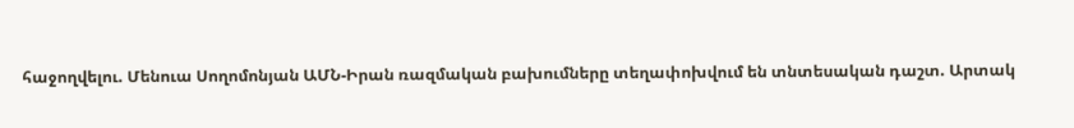հաջողվելու. Մենուա Սողոմոնյան ԱՄՆ-Իրան ռազմական բախումները տեղափոխվում են տնտեսական դաշտ. Արտակ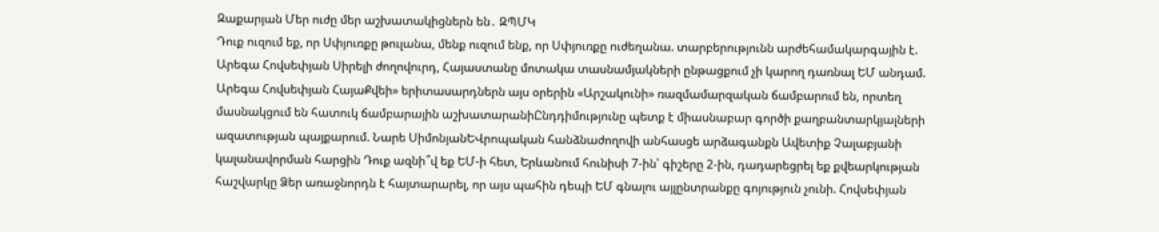Զաքարյան Մեր ուժը մեր աշխատակիցներն են․ ԶՊՄԿ
Դուք ուզում եք, որ Սփյուռքը թուլանա, մենք ուզում ենք, որ Սփյուռքը ուժեղանա. տարբերությունն արժեհամակարգային է. Արեգա Հովսեփյան Սիրելի ժողովուրդ, Հայաստանը մոտակա տասնամյակների ընթացքում չի կարող դառնալ ԵՄ անդամ. Արեգա Հովսեփյան ՀայաՔվեի» երիտասարդներն այս օրերին «Արշակունի» ռազմամարզական ճամբարում են, որտեղ մասնակցում են հատուկ ճամբարային աշխատարանիԸնդդիմությունը պետք է միասնաբար գործի քաղբանտարկյալների ազատության պայքարում. Նարե ՍիմոնյանԵՎրոպական հանձնաժողովի անհասցե արձագանքն Ավետիք Չալաբյանի կալանավորման հարցին Դուք ազնի՞վ եք ԵՄ-ի հետ, Երևանում հունիսի 7-ին՝ գիշերը 2-ին, դադարեցրել եք քվեարկության հաշվարկը Ձեր առաջնորդն է հայտարարել, որ այս պահին դեպի ԵՄ գնալու այլընտրանքը գոյություն չունի. Հովսեփյան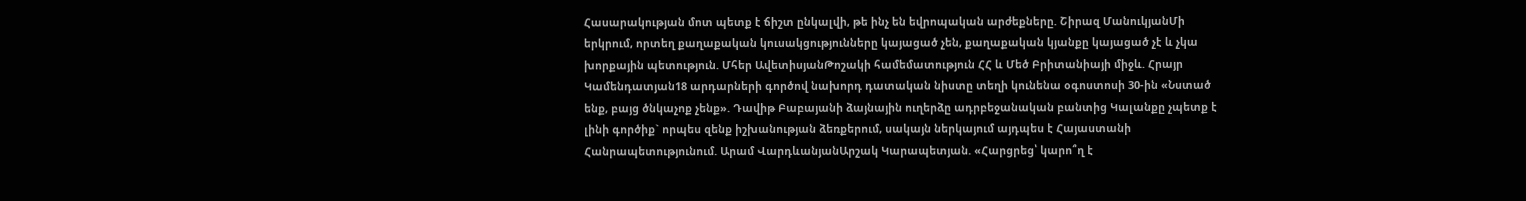Հասարակության մոտ պետք է ճիշտ ընկալվի, թե ինչ են եվրոպական արժեքները. Շիրազ ՄանուկյանՄի երկրում, որտեղ քաղաքական կուսակցությունները կայացած չեն, քաղաքական կյանքը կայացած չէ և չկա խորքային պետություն. Մհեր ԱվետիսյանԹոշակի համեմատություն ՀՀ և Մեծ Բրիտանիայի միջև. Հրայր Կամենդատյան18 արդարների գործով նախորդ դատական նիստը տեղի կունենա օգոստոսի 30-ին «Նստած ենք, բայց ծնկաչոք չենք». Դավիթ Բաբայանի ձայնային ուղերձը ադրբեջանական բանտից Կալանքը չպետք է լինի գործիք` որպես զենք իշխանության ձեռքերում, սակայն ներկայում այդպես է Հայաստանի Հանրապետությունում. Արամ ՎարդևանյանԱրշակ Կարապետյան. «Հարցրեց՝ կարո՞ղ է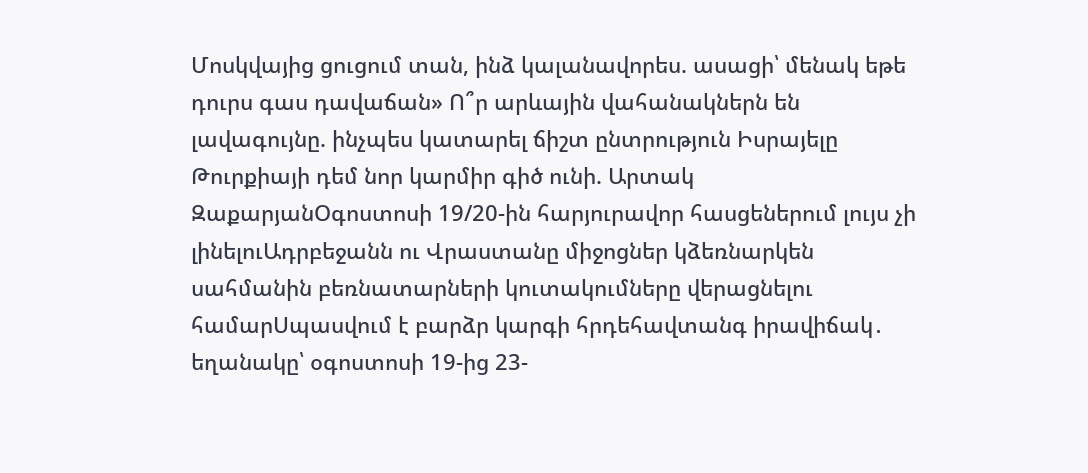Մոսկվայից ցուցում տան, ինձ կալանավորես. ասացի՝ մենակ եթե դուրս գաս դավաճան» Ո՞ր արևային վահանակներն են լավագույնը. ինչպես կատարել ճիշտ ընտրություն Իսրայելը Թուրքիայի դեմ նոր կարմիր գիծ ունի. Արտակ ԶաքարյանՕգոստոսի 19/20-ին հարյուրավոր հասցեներում լույս չի լինելուԱդրբեջանն ու Վրաստանը միջոցներ կձեռնարկեն սահմանին բեռնատարների կուտակումները վերացնելու համարՍպասվում է բարձր կարգի հրդեհավտանգ իրավիճակ․ եղանակը՝ օգոստոսի 19-ից 23-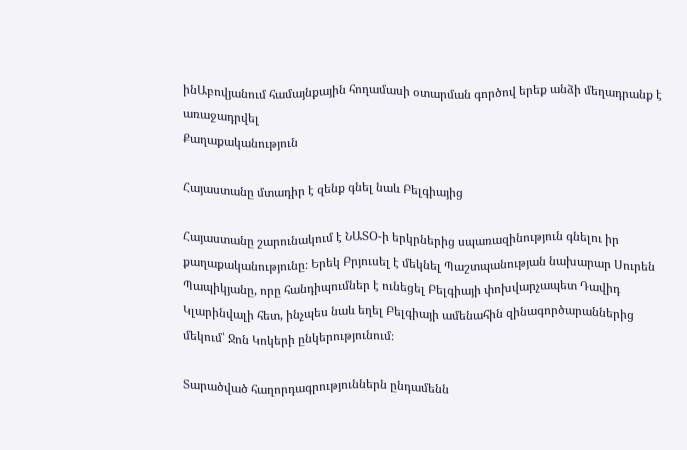ինԱբովյանում համայնքային հողամասի օտարման գործով երեք անձի մեղադրանք է առաջադրվել
Քաղաքականություն

Հայաստանը մտադիր է զենք գնել նաև Բելգիայից

Հայաստանը շարունակում է ՆԱՏՕ-ի երկրներից սպառազինություն գնելու իր քաղաքականությունը։ Երեկ Բրյուսել է մեկնել Պաշտպանության նախարար Սուրեն Պապիկյանը, որը հանդիպումներ է ունեցել Բելգիայի փոխվարչապետ Դավիդ Կլարինվալի հետ, ինչպես նաև եղել Բելգիայի ամենահին զինագործարաններից մեկում՝ Ջոն Կոկերի ընկերությունում։

Տարածված հաղորդագրություններն ընդամենն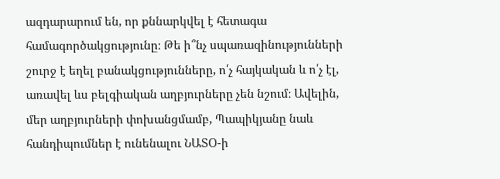ազդարարում են, որ քննարկվել է հետագա համագործակցությունը։ Թե ի՞նչ սպառազինությունների շուրջ է եղել բանակցությունները, ո՛չ հայկական և ո՛չ էլ, առավել ևս բելգիական աղբյուրները չեն նշում։ Ավելին, մեր աղբյուրների փոխանցմամբ, Պապիկյանը նաև հանդիպումներ է ունենալու ՆԱՏՕ-ի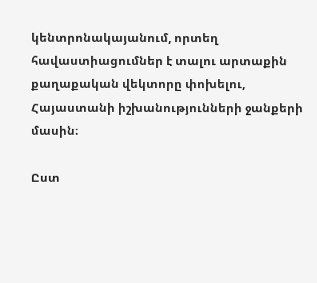կենտրոնակայանում, որտեղ հավաստիացումներ է տալու արտաքին քաղաքական վեկտորը փոխելու, Հայաստանի իշխանությունների ջանքերի մասին։

Ըստ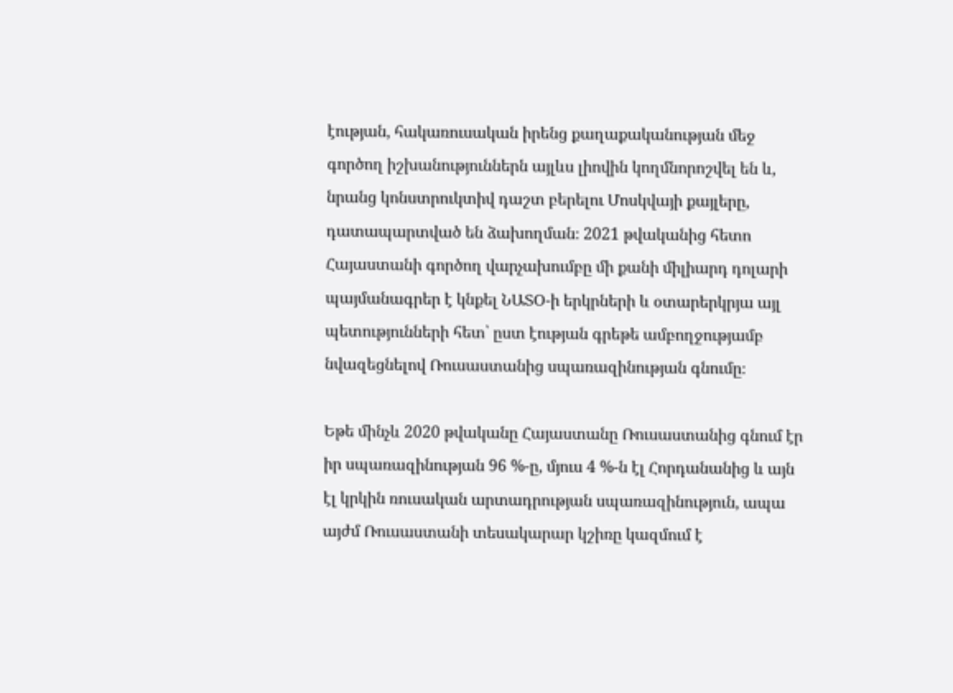էության, հակառուսական իրենց քաղաքականության մեջ գործող իշխանություններն այլևս լիովին կողմնորոշվել են և, նրանց կոնստրուկտիվ դաշտ բերելու Մոսկվայի քայլերը, դատապարտված են ձախողման։ 2021 թվականից հետո Հայաստանի գործող վարչախումբը մի քանի միլիարդ դոլարի պայմանագրեր է կնքել ՆԱՏՕ-ի երկրների և օտարերկրյա այլ պետությունների հետ՝ ըստ էության գրեթե ամբողջությամբ նվազեցնելով Ռուսաստանից սպառազինության գնումը։

Եթե մինչև 2020 թվականը Հայաստանը Ռուսաստանից գնում էր իր սպառազինության 96 %-ը, մյուս 4 %-ն էլ Հորդանանից և այն էլ կրկին ռուսական արտադրության սպառազինություն, ապա այժմ Ռուսաստանի տեսակարար կշիռը կազմում է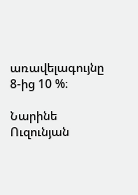առավելագույնը 8-ից 10 %։

Նարինե Ուզունյան